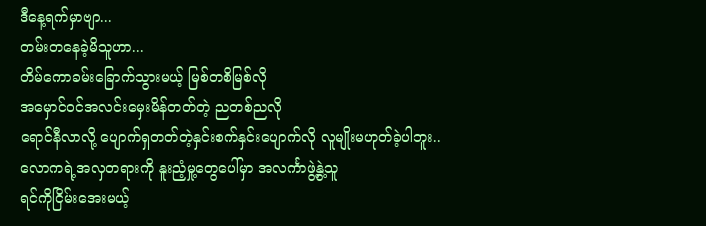ဒီနေ့ရက်မှာဗျာ...
တမ်းတနေခဲ့မိသူဟာ...
တိမ်ကောခမ်းခြောက်သွားမယ့် မြစ်တစိမြစ်လို
အမှောင်၀င်အလင်းမှေးမိန်တတ်တဲ့ ညတစ်ညလို
ရောင်နီလာလို့ ပျောက်ရှတတ်တဲ့နှင်းစက်နှင်းပျောက်လို လူမျိုးမဟုတ်ခဲ့ပါဘူး..
လောကရဲ့အလှတရားကို နူးညံ့မှု့တွေပေါ်မှာ အလင်္ကာဖွဲ့နွဲ့သူ
ရင်ကိုငြိမ်းအေးမယ့်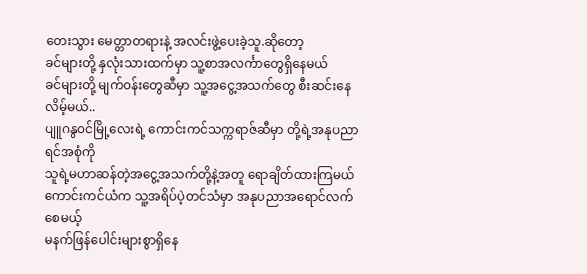တေးသွား မေတ္တာတရားနဲ့ အလင်းဖွဲ့ပေးခဲ့သူ.ဆိုတော့
ခင်များတို့ နှလုံးသားထက်မှာ သူ့စာအလင်္ကာတွေရှိနေမယ်
ခင်များတို့ မျက်၀န်းတွေဆီမှာ သူ့အငွေ့အသက်တွေ စီးဆင်းနေလိမ့်မယ်..
ပျူဂနွ၀င်မြို့လေးရဲ့ ကောင်းကင်သက္ကရာဇ်ဆီမှာ တို့ရဲ့အနုပညာရင်အစုံကို
သူရဲ့မဟာဆန်တဲ့အငွေ့အသက်တို့နဲ့အတူ ရောချိတ်ထားကြမယ်
ကောင်းကင်ယံက သူ့အရိပ်ပဲ့တင်သံမှာ အနုပညာအရောင်လက်စေမယ့်
မနက်ဖြန်ပေါင်းများစွာရှိနေ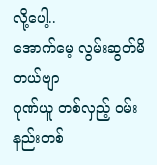လို့ပေါ့..
အောက်မေ့ လွမ်းဆွတ်မိတယ်ဗျာ
ဂုဏ်ယူ တစ်လှည့် ၀မ်းနည်းတစ်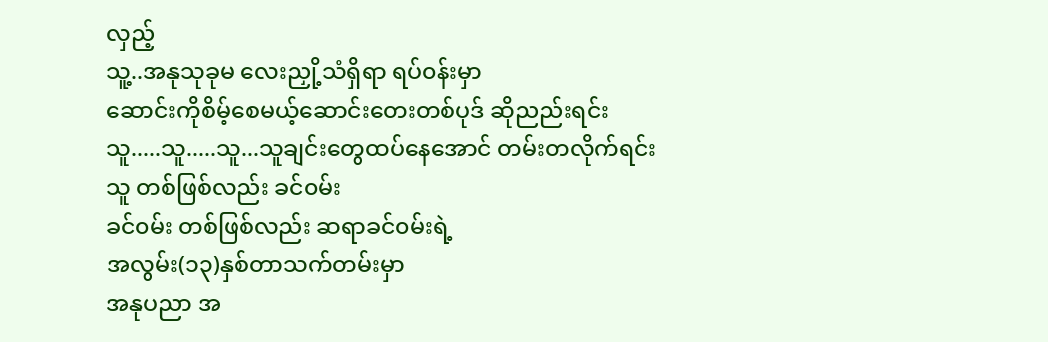လှည့်
သူ့..အနုသုခုမ လေးညှို့သံရှိရာ ရပ်၀န်းမှာ
ဆောင်းကိုစိမ့်စေမယ့်ဆောင်းတေးတစ်ပုဒ် ဆိုညည်းရင်း
သူ.....သူ.....သူ...သူချင်းတွေထပ်နေအောင် တမ်းတလိုက်ရင်း
သူ တစ်ဖြစ်လည်း ခင်၀မ်း
ခင်၀မ်း တစ်ဖြစ်လည်း ဆရာခင်၀မ်းရဲ့
အလွမ်း(၁၃)နှစ်တာသက်တမ်းမှာ
အနုပညာ အ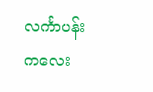လင်္ကာပန်းကလေး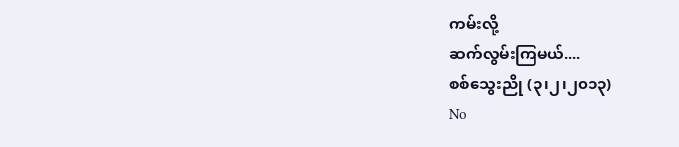ကမ်းလို့
ဆက်လွမ်းကြမယ်....
စစ်သွေးညို (၃၊၂၊၂၀၁၃)
No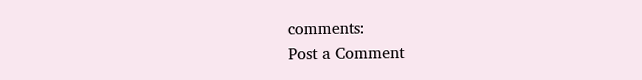comments:
Post a Comment